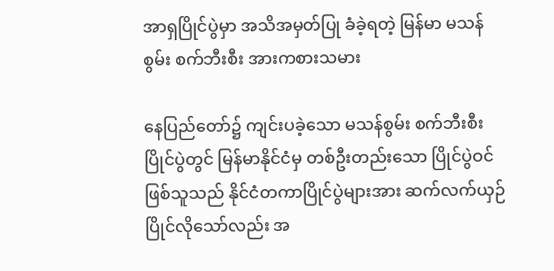အာရှပြိုင်ပွဲမှာ အသိအမှတ်ပြု ခံခဲ့ရတဲ့ မြန်မာ မသန်စွမ်း စက်ဘီးစီး အားကစားသမား

နေပြည်တော်၌ ကျင်းပခဲ့သော မသန်စွမ်း စက်ဘီးစီးပြိုင်ပွဲတွင် မြန်မာနိုင်ငံမှ တစ်ဦးတည်းသော ပြိုင်ပွဲဝင်ဖြစ်သူသည် နိုင်ငံတကာပြိုင်ပွဲများအား ဆက်လက်ယှဉ်ပြိုင်လိုသော်လည်း အ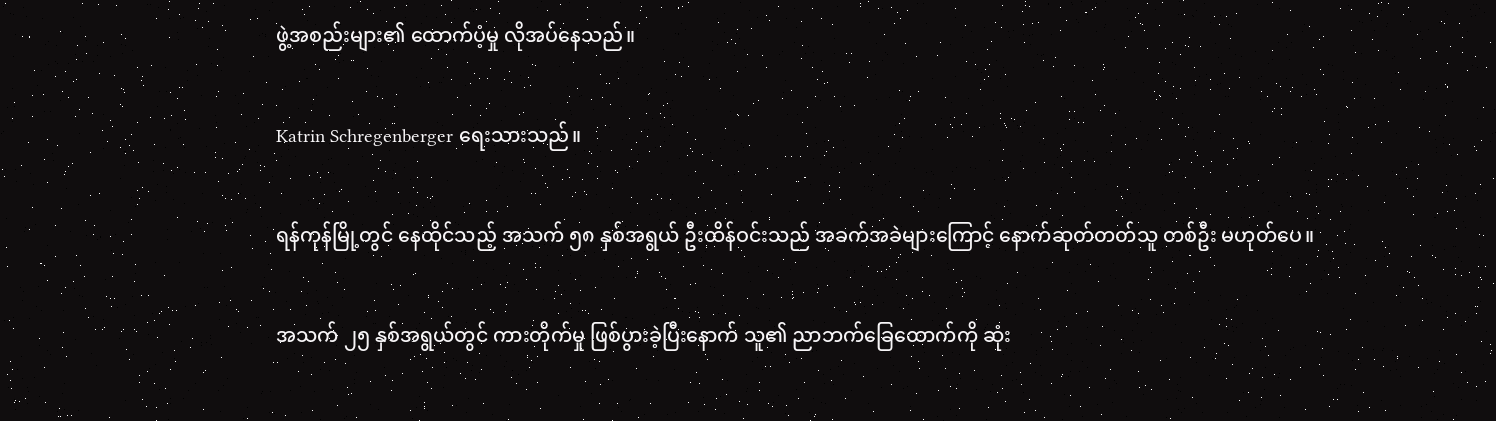ဖွဲ့အစည်းများ၏ ထောက်ပံ့မှု လိုအပ်နေသည်။

Katrin Schregenberger ရေးသားသည်။

ရန်ကုန်မြို့တွင် နေထိုင်သည့် အသက် ၅၈ နှစ်အရွယ် ဦးထိန်ဝင်းသည် အခက်အခဲများကြောင့် နောက်ဆုတ်တတ်သူ တစ်ဦး မဟုတ်ပေ။

အသက် ၂၅ နှစ်အရွယ်တွင် ကားတိုက်မှု ဖြစ်ပွားခဲ့ပြီးနောက် သူ၏ ညာဘက်ခြေထောက်ကို ဆုံး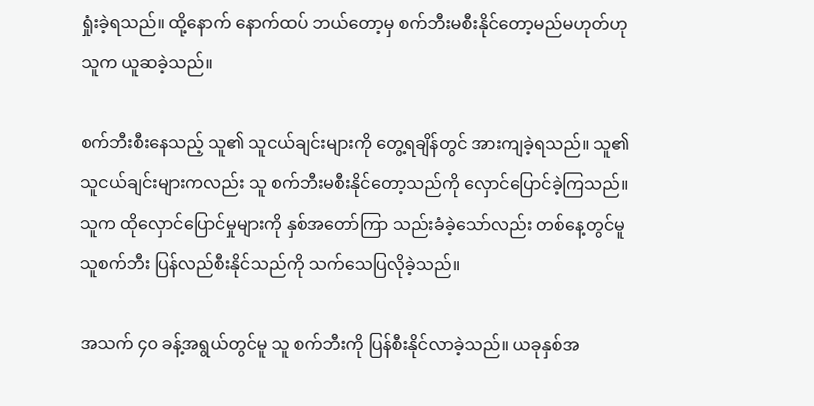ရှုံးခဲ့ရသည်။ ထို့နောက် နောက်ထပ် ဘယ်တော့မှ စက်ဘီးမစီးနိုင်တော့မည်မဟုတ်ဟု သူက ယူဆခဲ့သည်။

စက်ဘီးစီးနေသည့် သူ၏ သူငယ်ချင်းများကို တွေ့ရချိန်တွင် အားကျခဲ့ရသည်။ သူ၏ သူငယ်ချင်းများကလည်း သူ စက်ဘီးမစီးနိုင်တော့သည်ကို လှောင်ပြောင်ခဲ့ကြသည်။ သူက ထိုလှောင်ပြောင်မှုများကို နှစ်အတော်ကြာ သည်းခံခဲ့သော်လည်း တစ်နေ့တွင်မူ သူစက်ဘီး ပြန်လည်စီးနိုင်သည်ကို သက်သေပြလိုခဲ့သည်။

အသက် ၄၀ ခန့်အရွယ်တွင်မူ သူ စက်ဘီးကို ပြန်စီးနိုင်လာခဲ့သည်။ ယခုနှစ်အ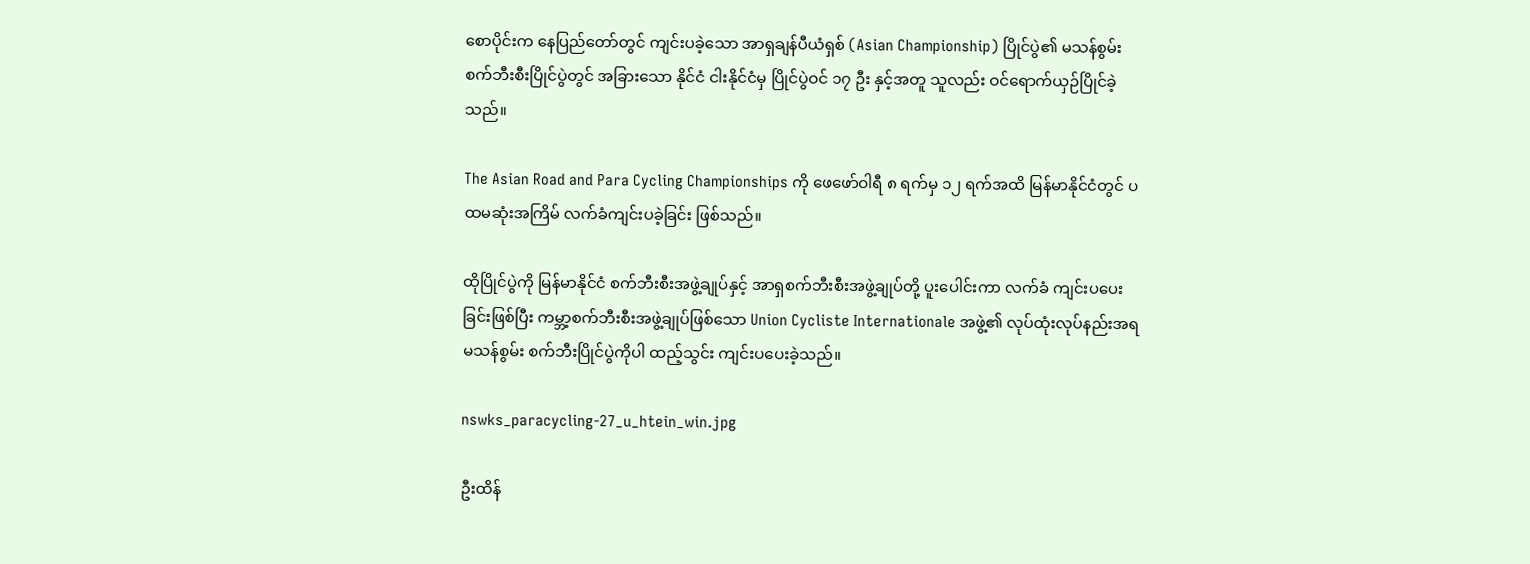စောပိုင်းက နေပြည်တော်တွင် ကျင်းပခဲ့သော အာရှချန်ပီယံရှစ် (Asian Championship) ပြိုင်ပွဲ၏ မသန်စွမ်း စက်ဘီးစီးပြိုင်ပွဲတွင် အခြားသော နိုင်ငံ ငါးနိုင်ငံမှ ပြိုင်ပွဲဝင် ၁၇ ဦး နှင့်အတူ သူလည်း ဝင်ရောက်ယှဉ်ပြိုင်ခဲ့သည်။

The Asian Road and Para Cycling Championships ကို ဖေဖော်ဝါရီ ၈ ရက်မှ ၁၂ ရက်အထိ မြန်မာနိုင်ငံတွင် ပထမဆုံးအကြိမ် လက်ခံကျင်းပခဲ့ခြင်း ဖြစ်သည်။

ထိုပြိုင်ပွဲကို မြန်မာနိုင်ငံ စက်ဘီးစီးအဖွဲ့ချုပ်နှင့် အာရှစက်ဘီးစီးအဖွဲ့ချုပ်တို့ ပူးပေါင်းကာ လက်ခံ ကျင်းပပေးခြင်းဖြစ်ပြီး ကမ္ဘာ့စက်ဘီးစီးအဖွဲ့ချုပ်ဖြစ်သော Union Cycliste Internationale အဖွဲ့၏ လုပ်ထုံးလုပ်နည်းအရ မသန်စွမ်း စက်ဘီးပြိုင်ပွဲကိုပါ ထည့်သွင်း ကျင်းပပေးခဲ့သည်။

nswks_paracycling-27_u_htein_win.jpg

ဦးထိန်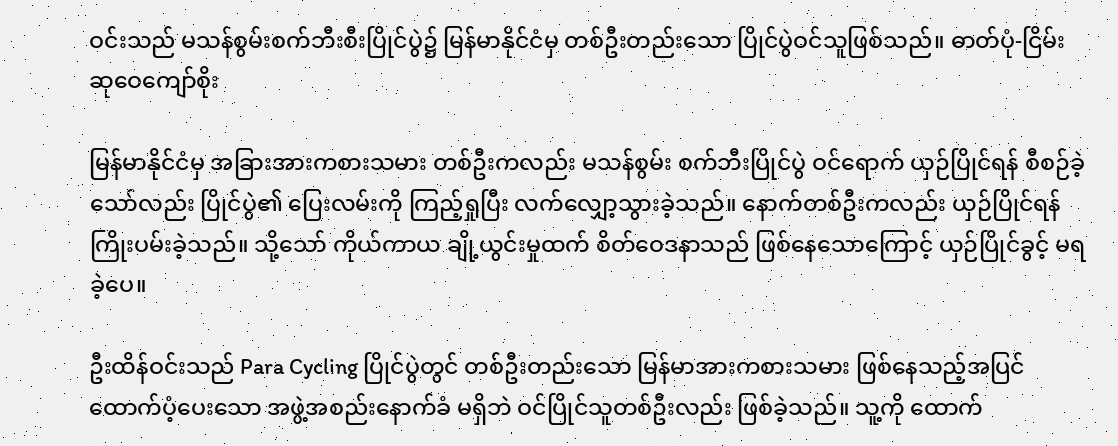ဝင်းသည် မသန်စွမ်းစက်ဘီးစီးပြိုင်ပွဲ၌ မြန်မာနိုင်ငံမှ တစ်ဦးတည်းသော ပြိုင်ပွဲဝင်သူဖြစ်သည်။ ဓာတ်ပုံ-ငြိမ်းဆုဝေကျော်စိုး

မြန်မာနိုင်ငံမှ အခြားအားကစားသမား တစ်ဦးကလည်း မသန်စွမ်း စက်ဘီးပြိုင်ပွဲ ဝင်ရောက် ယှဉ်ပြိုင်ရန် စီစဉ်ခဲ့သော်လည်း ပြိုင်ပွဲ၏ ပြေးလမ်းကို ကြည့်ရှုပြီး လက်လျှော့သွားခဲ့သည်။ နောက်တစ်ဦးကလည်း ယှဉ်ပြိုင်ရန် ကြိုးပမ်းခဲ့သည်။ သို့သော် ကိုယ်ကာယ ချို့ယွင်းမှုထက် စိတ်ဝေဒနာသည် ဖြစ်နေသောကြောင့် ယှဉ်ပြိုင်ခွင့် မရခဲ့ပေ။

ဦးထိန်ဝင်းသည် Para Cycling ပြိုင်ပွဲတွင် တစ်ဦးတည်းသော မြန်မာအားကစားသမား ဖြစ်နေသည့်အပြင် ထောက်ပံ့ပေးသော အဖွဲ့အစည်းနောက်ခံ မရှိဘဲ ဝင်ပြိုင်သူတစ်ဦးလည်း ဖြစ်ခဲ့သည်။ သူ့ကို ထောက်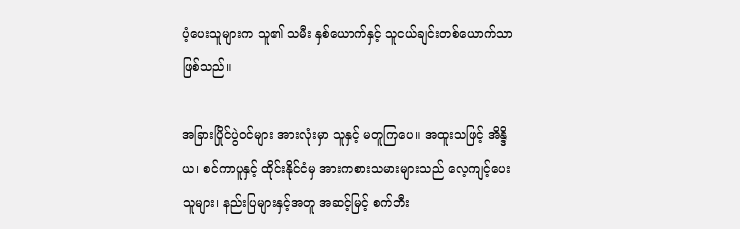ပံ့ပေးသူများက သူ၏ သမီး နှစ်ယောက်နှင့် သူငယ်ချင်းတစ်ယောက်သာ ဖြစ်သည်။

အခြားပြိုင်ပွဲဝင်များ အားလုံးမှာ သူနှင့် မတူကြပေ။ အထူးသဖြင့် အိန္ဒိယ၊ စင်ကာပူနှင့် ထိုင်းနိုင်ငံမှ အားကစားသမားများသည် လေ့ကျင့်ပေးသူများ၊ နည်းပြများနှင့်အတူ အဆင့်မြင့် စက်ဘီး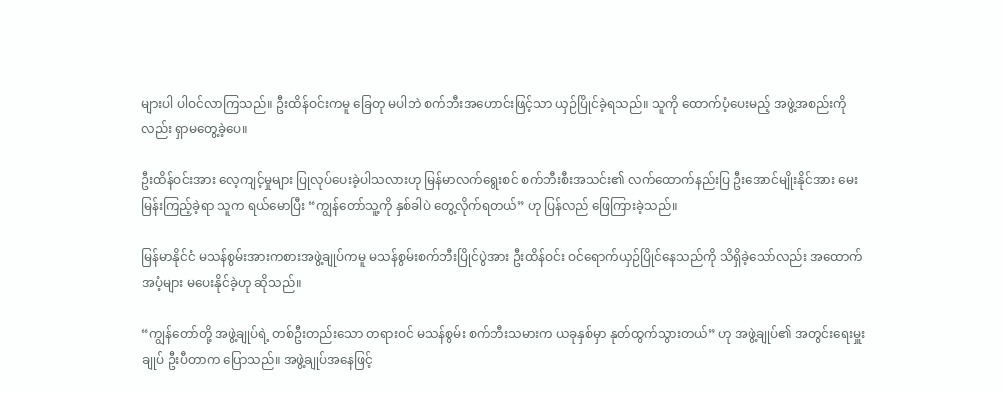များပါ ပါဝင်လာကြသည်။ ဦးထိန်ဝင်းကမူ ခြေတု မပါဘဲ စက်ဘီးအဟောင်းဖြင့်သာ ယှဉ်ပြိုင်ခဲ့ရသည်။ သူကို ထောက်ပံ့ပေးမည့် အဖွဲ့အစည်းကိုလည်း ရှာမတွေ့ခဲ့ပေ။

ဦးထိန်ဝင်းအား လေ့ကျင့်မှုများ ပြုလုပ်ပေးခဲ့ပါသလားဟု မြန်မာလက်ရွေးစင် စက်ဘီးစီးအသင်း၏ လက်ထောက်နည်းပြ ဦးအောင်မျိုးနိုင်အား မေးမြန်းကြည့်ခဲ့ရာ သူက ရယ်မောပြီး “ကျွန်တော်သူ့ကို နှစ်ခါပဲ တွေ့လိုက်ရတယ်” ဟု ပြန်လည် ဖြေကြားခဲ့သည်။

မြန်မာနိုင်ငံ မသန်စွမ်းအားကစားအဖွဲ့ချုပ်ကမူ မသန်စွမ်းစက်ဘီးပြိုင်ပွဲအား ဦးထိန်ဝင်း ဝင်ရောက်ယှဉ်ပြိုင်နေသည်ကို သိရှိခဲ့သော်လည်း အထောက်အပံ့များ မပေးနိုင်ခဲ့ဟု ဆိုသည်။

“ကျွန်တော်တို့ အဖွဲ့ချုပ်ရဲ့ တစ်ဦးတည်းသော တရားဝင် မသန်စွမ်း စက်ဘီးသမားက ယခုနှစ်မှာ နုတ်ထွက်သွားတယ်” ဟု အဖွဲ့ချုပ်၏ အတွင်းရေးမှူးချုပ် ဦးပီတာက ပြောသည်။ အဖွဲ့ချုပ်အနေဖြင့်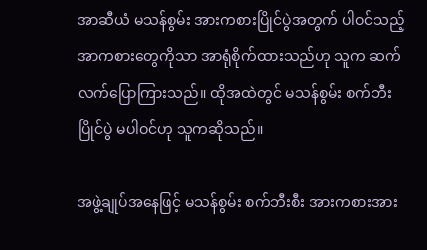အာဆီယံ မသန်စွမ်း အားကစားပြိုင်ပွဲအတွက် ပါဝင်သည့် အာကစားတွေကိုသာ အာရုံစိုက်ထားသည်ဟု သူက ဆက်လက်ပြောကြားသည်။ ထိုအထဲတွင် မသန်စွမ်း စက်ဘီးပြိုင်ပွဲ မပါဝင်ဟု သူကဆိုသည်။

အဖွဲ့ချုပ်အနေဖြင့် မသန်စွမ်း စက်ဘီးစီး အားကစားအား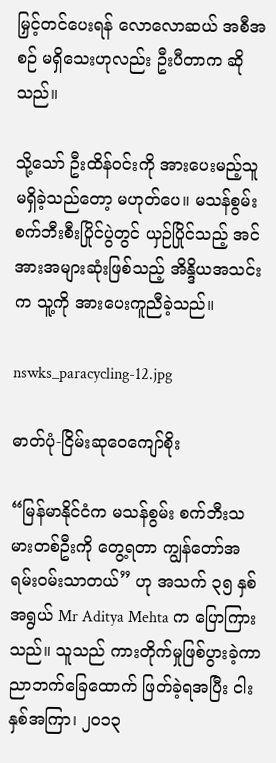မြှင့်တင်ပေးရန် လောလောဆယ် အစီအစဉ် မရှိသေးဟုလည်း ဦးပီတာက ဆိုသည်။

သို့သော် ဦးထိန်ဝင်းကို အားပေးမည့်သူ မရှိခဲ့သည်တော့ မဟုတ်ပေ။ မသန်စွမ်း စက်ဘီးစီးပြိုင်ပွဲတွင် ယှဉ်ပြိုင်သည့် အင်အားအများဆုံးဖြစ်သည့် အိန္ဒိယအသင်းက သူ့ကို အားပေးကူညီခဲ့သည်။

nswks_paracycling-12.jpg

ဓာတ်ပုံ-ငြိမ်းဆုဝေကျော်စိုး

“မြန်မာနိုင်ငံက မသန်စွမ်း စက်ဘီးသမားတစ်ဦးကို တွေ့ရတာ ကျွန်တော်အရမ်းဝမ်းသာတယ်” ဟု အသက် ၃၅ နှစ်အရွယ် Mr Aditya Mehta က ပြောကြားသည်။ သူသည် ကားတိုက်မှုဖြစ်ပွားခဲ့ကာ ညာဘက်ခြေထောက် ဖြတ်ခဲ့ရအပြီး ငါးနှစ်အကြာ၊ ၂၀၁၃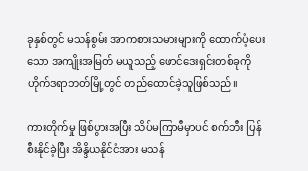ခုနှစ်တွင် မသန်စွမ်း အာကစားသမားများကို ထောက်ပံ့ပေးသော အကျိုးအမြတ် မယူသည့် ဖောင်ဒေးရှင်းတစ်ခုကို ဟိုက်ဒရာဘတ်မြို့တွင် တည်ထောင်ခဲ့သူဖြစ်သည်။

ကားတိုက်မှု ဖြစ်ပွားအပြီး သိပ်မကြာမီမှာပင် စက်ဘီး ပြန်စီးနိုင်ခဲ့ပြီး အိန္ဒိယနိုင်ငံအား မသန်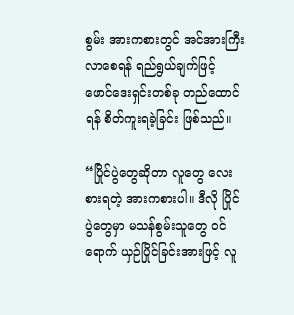စွမ်း အားကစားတွင် အင်အားကြီးလာစေရန် ရည်ရွယ်ချက်ဖြင့် ဖောင်ဒေးရှင်းတစ်ခု တည်ထောင်ရန် စိတ်ကူးရခဲ့ခြင်း ဖြစ်သည်။

“ပြိုင်ပွဲတွေဆိုတာ လူတွေ လေးစားရတဲ့ အားကစားပါ။ ဒီလို ပြိုင်ပွဲတွေမှာ မသန်စွမ်းသူတွေ ဝင်ရောက် ယှဉ်ပြိုင်ခြင်းအားဖြင့် လူ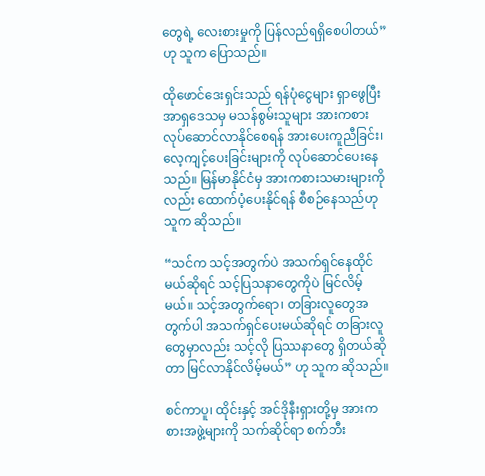တွေရဲ့ လေးစားမှုကို ပြန်လည်ရရှိစေပါတယ်” ဟု သူက ပြောသည်။

ထိုဖောင်ဒေးရှင်းသည် ရန်ပုံငွေများ ရှာဖွေပြီး အာရှဒေသမှ မသန်စွမ်းသူများ အားကစား လုပ်ဆောင်လာနိုင်စေရန် အားပေးကူညီခြင်း၊ လေ့ကျင့်ပေးခြင်းများကို လုပ်ဆောင်ပေးနေသည်။ မြန်မာနိုင်ငံမှ အားကစားသမားများကိုလည်း ထောက်ပံ့ပေးနိုင်ရန် စီစဉ်နေသည်ဟု သူက ဆိုသည်။

“သင်က သင့်အတွက်ပဲ အသက်ရှင်နေထိုင်မယ်ဆိုရင် သင့်ပြသနာတွေကိုပဲ မြင်လိမ့်မယ်။ သင့်အတွက်ရော၊ တခြားလူတွေအတွက်ပါ အသက်ရှင်ပေးမယ်ဆိုရင် တခြားလူတွေမှာလည်း သင့်လို ပြဿနာတွေ ရှိတယ်ဆိုတာ မြင်လာနိုင်လိမ့်မယ်” ဟု သူက ဆိုသည်။

စင်ကာပူ၊ ထိုင်းနှင့် အင်ဒိုနီးရှားတို့မှ အားကစားအဖွဲ့များကို သက်ဆိုင်ရာ စက်ဘီး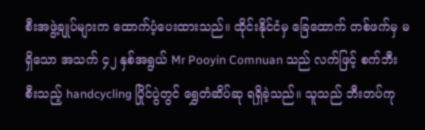စီးအဖွဲ့ချုပ်များက ထောက်ပံ့ပေးထားသည်။ ထိုင်းနိုင်ငံမှ ခြေထောက် တစ်ဖက်မှ မရှိသော အသက် ၄၂ နှစ်အရွယ် Mr Pooyin Comnuan သည် လက်ဖြင့် စက်ဘီးစီးသည့် handcycling ပြိုင်ပွဲတွင် ရွှေတံဆိပ်ဆု ရရှိခဲ့သည်။ သူသည် ဘီးတပ်ကု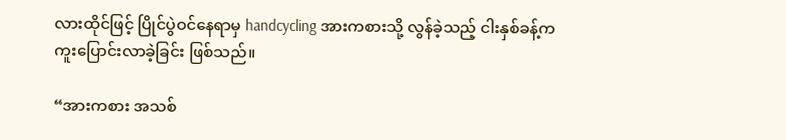လားထိုင်ဖြင့် ပြိုင်ပွဲဝင်နေရာမှ handcycling အားကစားသို့ လွန်ခဲ့သည့် ငါးနှစ်ခန့်က ကူးပြောင်းလာခဲ့ခြင်း ဖြစ်သည်။

“အားကစား အသစ်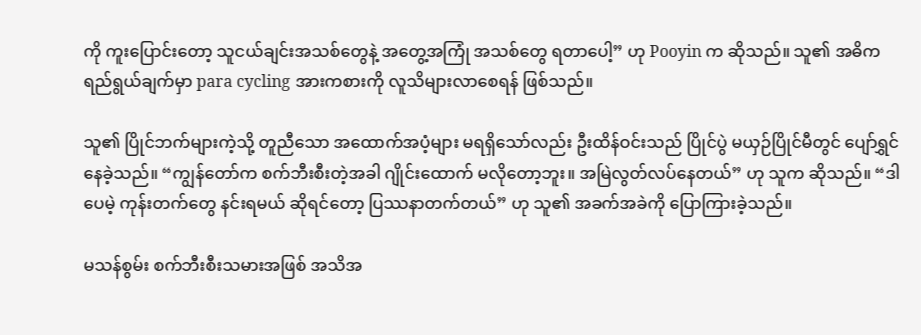ကို ကူးပြောင်းတော့ သူငယ်ချင်းအသစ်တွေနဲ့ အတွေ့အကြုံ အသစ်တွေ ရတာပေါ့” ဟု Pooyin က ဆိုသည်။ သူ၏ အဓိက ရည်ရွယ်ချက်မှာ para cycling အားကစားကို လူသိများလာစေရန် ဖြစ်သည်။

သူ၏ ပြိုင်ဘက်များကဲ့သို့ တူညီသော အထောက်အပံ့များ မရရှိသော်လည်း ဦးထိန်ဝင်းသည် ပြိုင်ပွဲ မယှဉ်ပြိုင်မီတွင် ပျော်ရွှင်နေခဲ့သည်။ “ကျွန်တော်က စက်ဘီးစီးတဲ့အခါ ဂျိုင်းထောက် မလိုတော့ဘူး။ အမြဲလွတ်လပ်နေတယ်” ဟု သူက ဆိုသည်။ “ဒါပေမဲ့ ကုန်းတက်တွေ နင်းရမယ် ဆိုရင်တော့ ပြဿနာတက်တယ်” ဟု သူ၏ အခက်အခဲကို ပြောကြားခဲ့သည်။

မသန်စွမ်း စက်ဘီးစီးသမားအဖြစ် အသိအ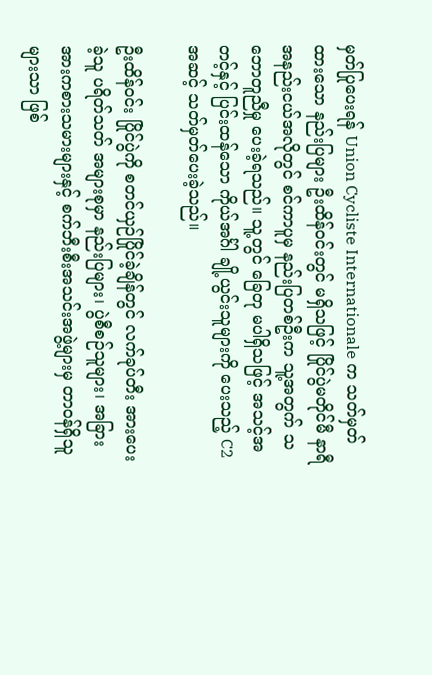မှတ်ပြုပေးရန် Union Cycliste Internationale က သတ်မှတ်ထားသော နည်းပြများ ဦးထိန်ဝင်းတွင် မရှိသဖြင့် ပြိုင်ပွဲမတိုင်မီ နာရီအနည်းငယ်အလိုတွင် စင်ကာပူမှ နည်းပြတစ်ဦးက သူ့အတွက် သဘောတူညီမှု ပေးခဲ့ရသည်။ သူ့တွင် ခြေတု မပါရှိသဖြင့် အသင့်အတင့်နှင့် ပြင်းထန်သော ကိုယ်အင်္ဂါ ချို့ယွင်းသူများကို ပေးသည့် C2 အဆင့် သတ်မှတ်ပေးခဲ့သည်။

ဦးထိန်ဝင်း ပြိုင်ပွဲကို စတင်ယှဉ်ပြိုင်ခဲ့ချိန်တွင် လက်ခုပ်တီး အားပေးခဲ့သူ ပရိတ်သတ် အများစုမှာ နည်းပြများ၊ ပွဲစီစဉ်သူများ၊ အခြား အားကစားသမားများနှင့် စက်ဘီးစီးအသင်းအဖွဲ့များမှ တာဝန်ရှိသူများသာ ဖြစ်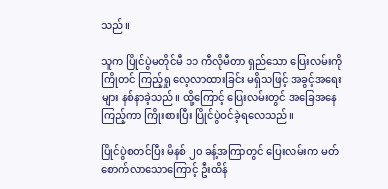သည်။

သူက ပြိုင်ပွဲမတိုင်မီ ၁၁ ကီလိုမီတာ ရှည်သော ပြေးလမ်းကို ကြိုတင် ကြည့်ရှု လေ့လာထားခြင်း မရှိသဖြင့် အခွင့်အရေးများ နစ်နာခဲ့သည်။ ထို့ကြောင့် ပြေးလမ်းတွင် အခြေအနေကြည့်ကာ ကြိုးစားပြီး ပြိုင်ပွဲဝင်ခဲ့ရလေသည်။

ပြိုင်ပွဲစတင်ပြီး မိနစ် ၂၀ ခန့်အကြာတွင် ပြေးလမ်းက မတ်စောက်လာသောကြောင့် ဦးထိန်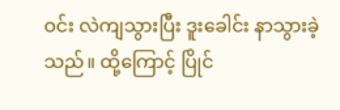ဝင်း လဲကျသွားပြီး ဒူးခေါင်း နာသွားခဲ့သည်။ ထို့ကြောင့် ပြိုင်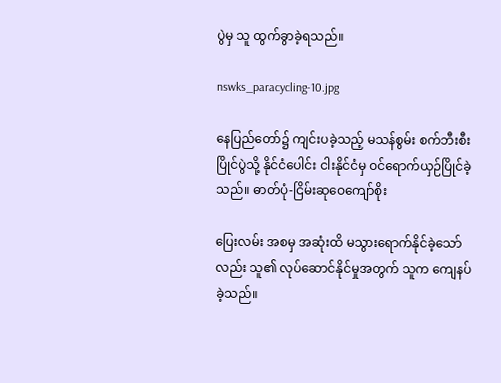ပွဲမှ သူ ထွက်ခွာခဲ့ရသည်။

nswks_paracycling-10.jpg

နေပြည်တော်၌ ကျင်းပခဲ့သည့် မသန်စွမ်း စက်ဘီးစီးပြိုင်ပွဲသို့ နိုင်ငံပေါင်း ငါးနိုင်ငံမှ ဝင်ရောက်ယှဉ်ပြိုင်ခဲ့သည်။ ဓာတ်ပုံ-ငြိမ်းဆုဝေကျော်စိုး

ပြေးလမ်း အစမှ အဆုံးထိ မသွားရောက်နိုင်ခဲ့သော်လည်း သူ၏ လုပ်ဆောင်နိုင်မှုအတွက် သူက ကျေနပ်ခဲ့သည်။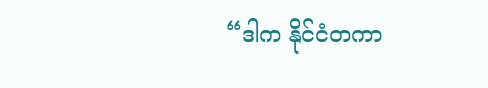“ဒါက နိုင်ငံတကာ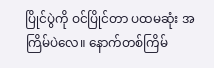ပြိုင်ပွဲကို ဝင်ပြိုင်တာ ပထမဆုံး အကြိမ်ပဲလေ။ နောက်တစ်ကြိမ်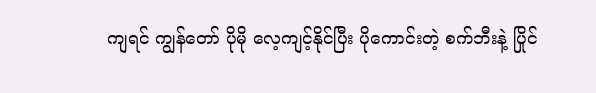ကျရင် ကျွန်တော် ပိုမို လေ့ကျင့်နိုင်ပြီး ပိုကောင်းတဲ့ စက်ဘီးနဲ့ ပြိုင်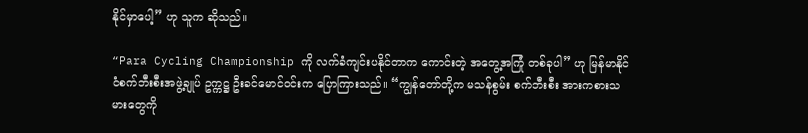နိုင်မှာပေါ့” ဟု သူက ဆိုသည်။

“Para Cycling Championship ကို လက်ခံကျင်းပနိုင်တာက ကောင်းတဲ့ အတွေ့အကြုံ တစ်ခုပါ” ဟု မြန်မာနိုင်ငံစက်ဘီးစီးအဖွဲ့ချုပ် ဥက္ကဋ္ဌ ဦးခင်မောင်ဝင်းက ပြောကြားသည်။ “ကျွန်တော်တို့က မသန်စွမ်း စက်ဘီးစီး အားကစားသမားတွေကို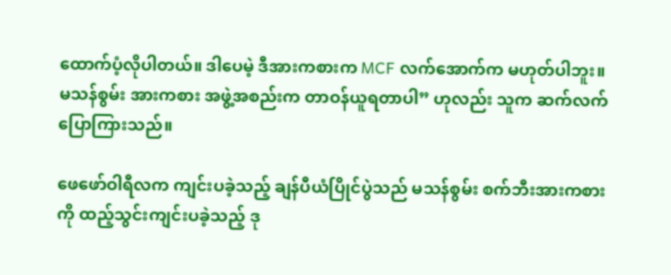ထောက်ပံ့လိုပါတယ်။ ဒါပေမဲ့ ဒီအားကစားက MCF လက်အောက်က မဟုတ်ပါဘူး။ မသန်စွမ်း အားကစား အဖွဲ့အစည်းက တာဝန်ယူရတာပါ” ဟုလည်း သူက ဆက်လက်ပြောကြားသည်။

ဖေဖော်ဝါရီလက ကျင်းပခဲ့သည့် ချန်ပီယံပြိုင်ပွဲသည် မသန်စွမ်း စက်ဘီးအားကစားကို ထည့်သွင်းကျင်းပခဲ့သည့် ဒု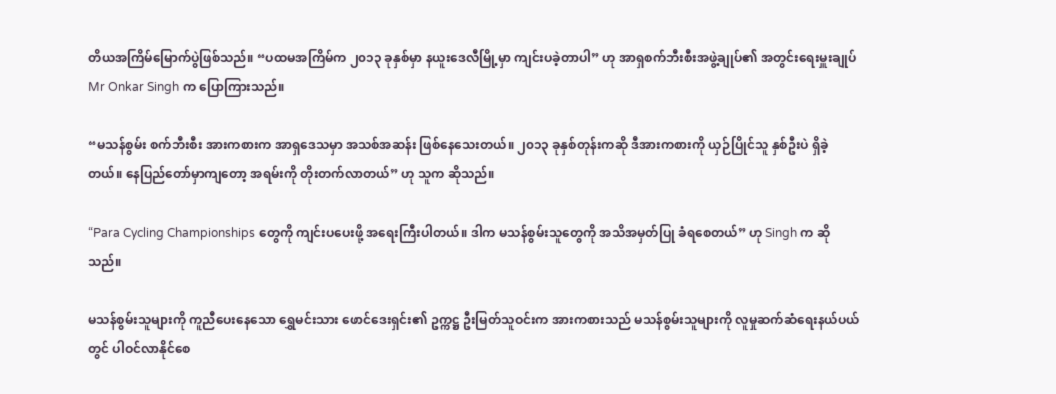တိယအကြိမ်မြောက်ပွဲဖြစ်သည်။ “ပထမအကြိမ်က ၂၀၁၃ ခုနှစ်မှာ နယူးဒေလီမြို့မှာ ကျင်းပခဲ့တာပါ” ဟု အာရှစက်ဘီးစီးအဖွဲ့ချုပ်၏ အတွင်းရေးမှူးချုပ် Mr Onkar Singh က ပြောကြားသည်။

“မသန်စွမ်း စက်ဘီးစီး အားကစားက အာရှဒေသမှာ အသစ်အဆန်း ဖြစ်နေသေးတယ်။ ၂၀၁၃ ခုနှစ်တုန်းကဆို ဒီအားကစားကို ယှဉ်ပြိုင်သူ နှစ်ဦးပဲ ရှိခဲ့တယ်။ နေပြည်တော်မှာကျတော့ အရမ်းကို တိုးတက်လာတယ်” ဟု သူက ဆိုသည်။

“Para Cycling Championships တွေကို ကျင်းပပေးဖို့ အရေးကြီးပါတယ်။ ဒါက မသန်စွမ်းသူတွေကို အသိအမှတ်ပြု ခံရစေတယ်” ဟု Singh က ဆိုသည်။

မသန်စွမ်းသူများကို ကူညီပေးနေသော ရွှေမင်းသား ဖောင်ဒေးရှင်း၏ ဥက္ကဋ္ဌ ဦးမြတ်သူဝင်းက အားကစားသည် မသန်စွမ်းသူများကို လူမှုဆက်ဆံရေးနယ်ပယ်တွင် ပါဝင်လာနိုင်စေ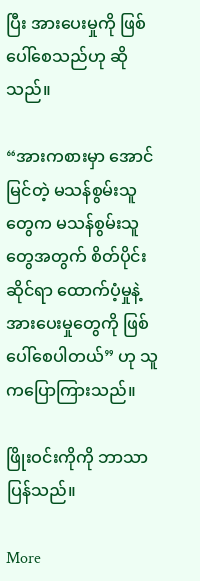ပြီး အားပေးမှုကို ဖြစ်ပေါ်စေသည်ဟု ဆိုသည်။

“အားကစားမှာ အောင်မြင်တဲ့ မသန်စွမ်းသူတွေက မသန်စွမ်းသူတွေအတွက် စိတ်ပိုင်းဆိုင်ရာ ထောက်ပံ့မှုနဲ့ အားပေးမှုတွေကို ဖြစ်ပေါ်စေပါတယ်” ဟု သူကပြောကြားသည်။

ဖြိုးဝင်းကိုကို ဘာသာပြန်သည်။

More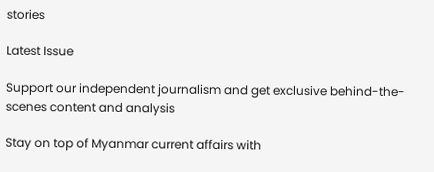stories

Latest Issue

Support our independent journalism and get exclusive behind-the-scenes content and analysis

Stay on top of Myanmar current affairs with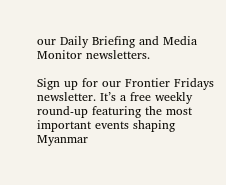our Daily Briefing and Media Monitor newsletters.

Sign up for our Frontier Fridays newsletter. It’s a free weekly round-up featuring the most important events shaping Myanmar